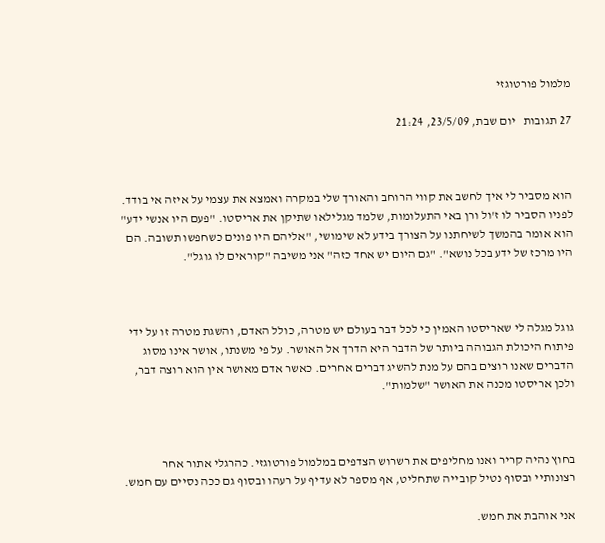מלמול פורטוגזי

27 תגובות   יום שבת, 23/5/09, 21:24



הוא מסביר לי איך לחשב את קווי הרוחב והאורך שלי במקרה ואמצא את עצמי על איזה אי בודד. לפניו הסביר לו ז'ול ורן באי התעלומות, שלמד מגלילאו שתיקן את אריסטו. "פעם היו אנשי ידע" הוא אומר בהמשך לשיחתנו על הצורך בידע לא שימושי, "אליהם היו פונים כשחפשו תשובה. הם היו מרכז של ידע בכל נושא". "גם היום יש אחד כזה" אני משיבה "קוראים לו גוגל".



גוגל מגלה לי שאריסטו האמין כי לכל דבר בעולם יש מטרה, כולל האדם, והשגת מטרה זו על ידי פיתוח היכולת הגבוהה ביותר של הדבר היא הדרך אל האושר. על פי משנתו, אושר אינו מסוג הדברים שאנו רוצים בהם על מנת להשיג דברים אחרים. כאשר אדם מאושר אין הוא רוצה דבר, ולכן אריסטו מכנה את האושר "שלמות".



בחוץ נהיה קריר ואנו מחליפים את רשרוש הצדפים במלמול פורטוגזי. כהרגלי אתור אחר רצונותיי ובסוף נטיל קובייה שתחליט, אף מספר לא עדיף על רעהו ובסוף גם ככה נסיים עם חמש.

אני אוהבת את חמש.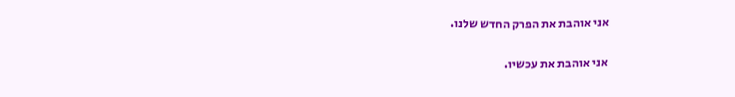אני אוהבת את הפרק החדש שלנו.

אני אוהבת את עכשיו.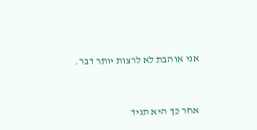אני אוהבת לא לרצות יותר דבר.



אחר כך היא תגיד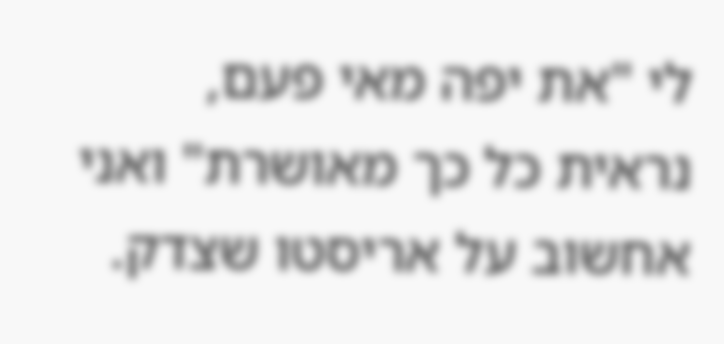לי "את יפה מאי פעם, נראית כל כך מאושרת" ואני אחשוב על אריסטו שצדק.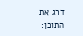דרג את התוכן: